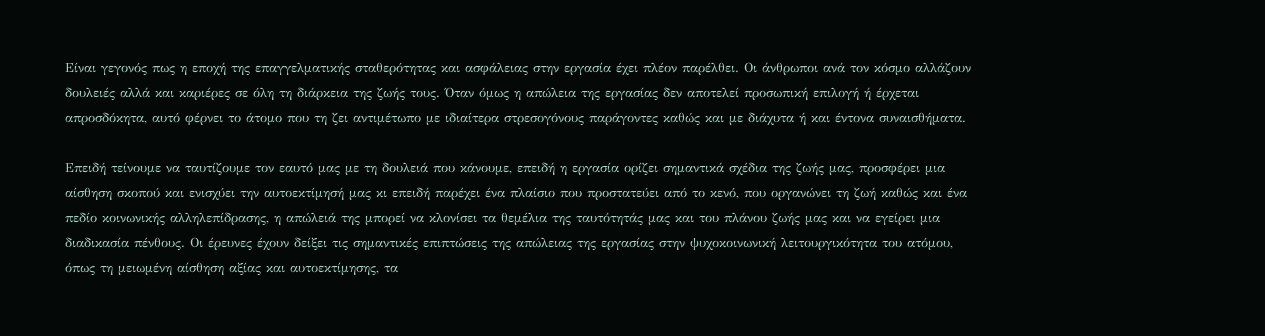Είναι γεγονός πως η εποχή της επαγγελματικής σταθερότητας και ασφάλειας στην εργασία έχει πλέον παρέλθει. Οι άνθρωποι ανά τον κόσμο αλλάζουν δουλειές αλλά και καριέρες σε όλη τη διάρκεια της ζωής τους. Όταν όμως η απώλεια της εργασίας δεν αποτελεί προσωπική επιλογή ή έρχεται απροσδόκητα, αυτό φέρνει το άτομο που τη ζει αντιμέτωπο με ιδιαίτερα στρεσογόνους παράγοντες καθώς και με διάχυτα ή και έντονα συναισθήματα.

Επειδή τείνουμε να ταυτίζουμε τον εαυτό μας με τη δουλειά που κάνουμε, επειδή η εργασία ορίζει σημαντικά σχέδια της ζωής μας, προσφέρει μια αίσθηση σκοπού και ενισχύει την αυτοεκτίμησή μας κι επειδή παρέχει ένα πλαίσιο που προστατεύει από το κενό, που οργανώνει τη ζωή καθώς και ένα πεδίο κοινωνικής αλληλεπίδρασης, η απώλειά της μπορεί να κλονίσει τα θεμέλια της ταυτότητάς μας και του πλάνου ζωής μας και να εγείρει μια διαδικασία πένθους. Οι έρευνες έχουν δείξει τις σημαντικές επιπτώσεις της απώλειας της εργασίας στην ψυχοκοινωνική λειτουργικότητα του ατόμου, όπως τη μειωμένη αίσθηση αξίας και αυτοεκτίμησης, τα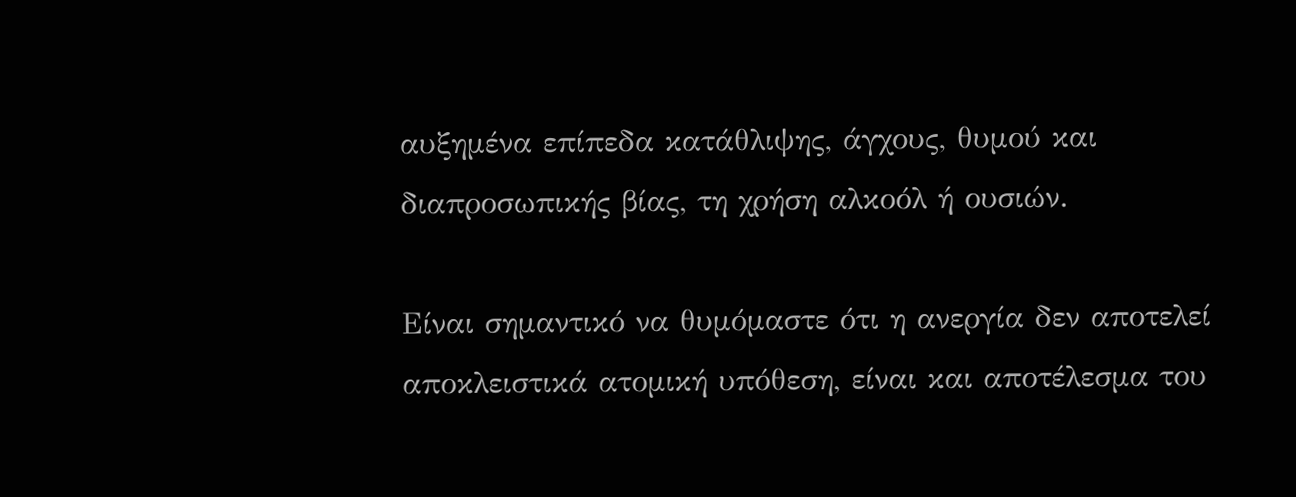αυξημένα επίπεδα κατάθλιψης, άγχους, θυμού και διαπροσωπικής βίας, τη χρήση αλκοόλ ή ουσιών.

Είναι σημαντικό να θυμόμαστε ότι η ανεργία δεν αποτελεί αποκλειστικά ατομική υπόθεση, είναι και αποτέλεσμα του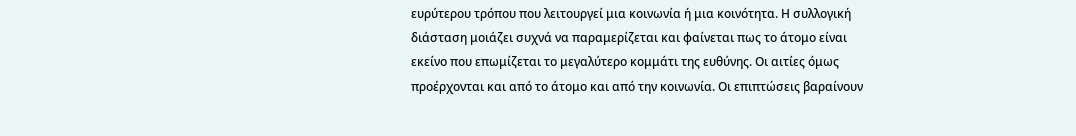ευρύτερου τρόπου που λειτουργεί μια κοινωνία ή μια κοινότητα. Η συλλογική διάσταση μοιάζει συχνά να παραμερίζεται και φαίνεται πως το άτομο είναι εκείνο που επωμίζεται το μεγαλύτερο κομμάτι της ευθύνης. Οι αιτίες όμως προέρχονται και από το άτομο και από την κοινωνία. Οι επιπτώσεις βαραίνουν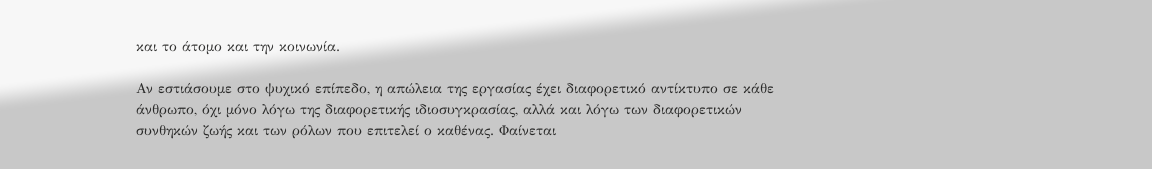και το άτομο και την κοινωνία.

Αν εστιάσουμε στο ψυχικό επίπεδο, η απώλεια της εργασίας έχει διαφορετικό αντίκτυπο σε κάθε άνθρωπο, όχι μόνο λόγω της διαφορετικής ιδιοσυγκρασίας, αλλά και λόγω των διαφορετικών συνθηκών ζωής και των ρόλων που επιτελεί ο καθένας. Φαίνεται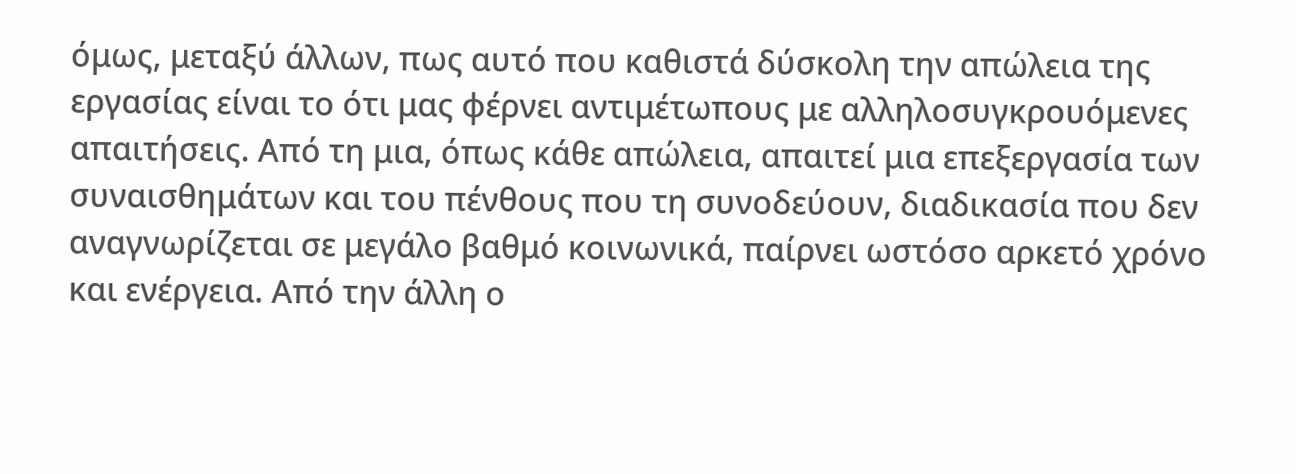όμως, μεταξύ άλλων, πως αυτό που καθιστά δύσκολη την απώλεια της εργασίας είναι το ότι μας φέρνει αντιμέτωπους με αλληλοσυγκρουόμενες απαιτήσεις. Από τη μια, όπως κάθε απώλεια, απαιτεί μια επεξεργασία των συναισθημάτων και του πένθους που τη συνοδεύουν, διαδικασία που δεν αναγνωρίζεται σε μεγάλο βαθμό κοινωνικά, παίρνει ωστόσο αρκετό χρόνο και ενέργεια. Από την άλλη ο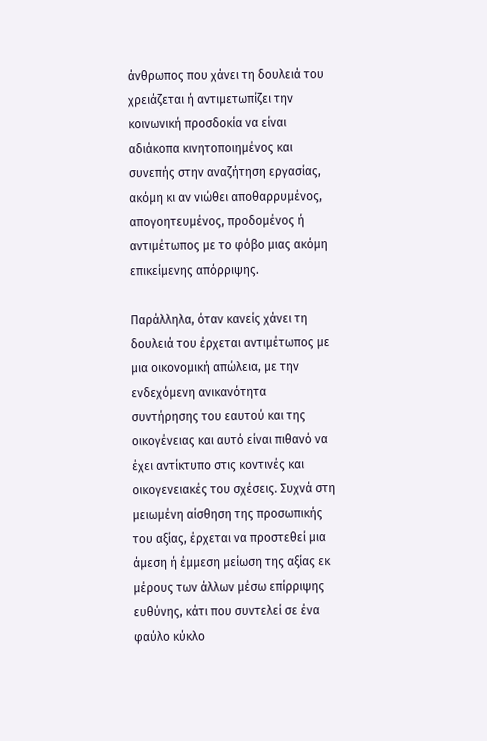άνθρωπος που χάνει τη δουλειά του χρειάζεται ή αντιμετωπίζει την κοινωνική προσδοκία να είναι αδιάκοπα κινητοποιημένος και συνεπής στην αναζήτηση εργασίας, ακόμη κι αν νιώθει αποθαρρυμένος, απογοητευμένος, προδομένος ή αντιμέτωπος με το φόβο μιας ακόμη επικείμενης απόρριψης.

Παράλληλα, όταν κανείς χάνει τη δουλειά του έρχεται αντιμέτωπος με μια οικονομική απώλεια, με την ενδεχόμενη ανικανότητα συντήρησης του εαυτού και της οικογένειας και αυτό είναι πιθανό να έχει αντίκτυπο στις κοντινές και οικογενειακές του σχέσεις. Συχνά στη μειωμένη αίσθηση της προσωπικής του αξίας, έρχεται να προστεθεί μια άμεση ή έμμεση μείωση της αξίας εκ μέρους των άλλων μέσω επίρριψης ευθύνης, κάτι που συντελεί σε ένα φαύλο κύκλο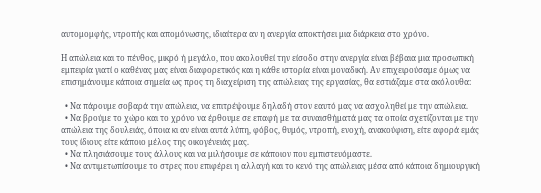αυτομομφής, ντροπής και απομόνωσης, ιδιαίτερα αν η ανεργία αποκτήσει μια διάρκεια στο χρόνο.

Η απώλεια και το πένθος, μικρό ή μεγάλο, που ακολουθεί την είσοδο στην ανεργία είναι βέβαια μια προσωπική εμπειρία γιατί ο καθένας μας είναι διαφορετικός και η κάθε ιστορία είναι μοναδική. Αν επιχειρούσαμε όμως να επισημάνουμε κάποια σημεία ως προς τη διαχείριση της απώλειας της εργασίας, θα εστιάζαμε στα ακόλουθα:

  • Να πάρουμε σοβαρά την απώλεια, να επιτρέψουμε δηλαδή στον εαυτό μας να ασχοληθεί με την απώλεια.
  • Να βρούμε το χώρο και το χρόνο να έρθουμε σε επαφή με τα συναισθήματά μας τα οποία σχετίζονται με την απώλεια της δουλειάς, όποια κι αν είναι αυτά λύπη, φόβος, θυμός, ντροπή, ενοχή, ανακούφιση, είτε αφορά εμάς τους ίδιους είτε κάποιο μέλος της οικογένειάς μας.
  • Να πλησιάσουμε τους άλλους και να μιλήσουμε σε κάποιον που εμπιστευόμαστε.
  • Να αντιμετωπίσουμε το στρες που επιφέρει η αλλαγή και το κενό της απώλειας μέσα από κάποια δημιουργική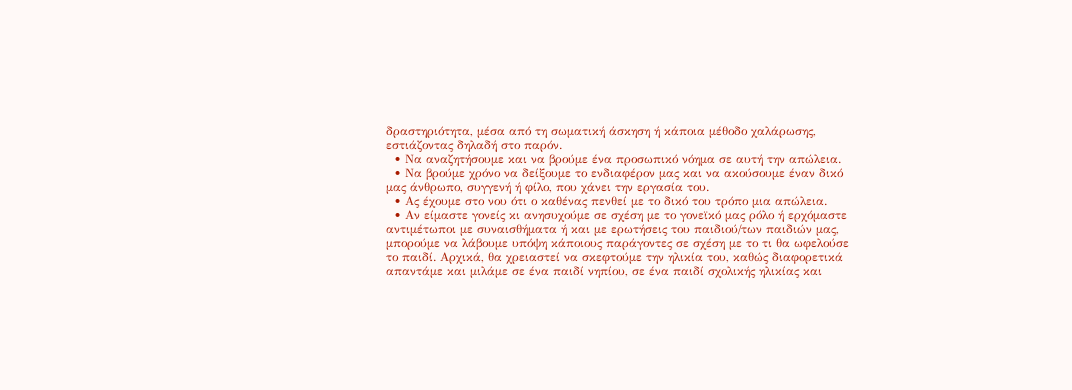δραστηριότητα, μέσα από τη σωματική άσκηση ή κάποια μέθοδο χαλάρωσης, εστιάζοντας δηλαδή στο παρόν.
  • Να αναζητήσουμε και να βρούμε ένα προσωπικό νόημα σε αυτή την απώλεια.
  • Να βρούμε χρόνο να δείξουμε το ενδιαφέρον μας και να ακούσουμε έναν δικό μας άνθρωπο, συγγενή ή φίλο, που χάνει την εργασία του.
  • Ας έχουμε στο νου ότι ο καθένας πενθεί με το δικό του τρόπο μια απώλεια.
  • Αν είμαστε γονείς κι ανησυχούμε σε σχέση με το γονεϊκό μας ρόλο ή ερχόμαστε αντιμέτωποι με συναισθήματα ή και με ερωτήσεις του παιδιού/των παιδιών μας, μπορούμε να λάβουμε υπόψη κάποιους παράγοντες σε σχέση με το τι θα ωφελούσε το παιδί. Αρχικά, θα χρειαστεί να σκεφτούμε την ηλικία του, καθώς διαφορετικά απαντάμε και μιλάμε σε ένα παιδί νηπίου, σε ένα παιδί σχολικής ηλικίας και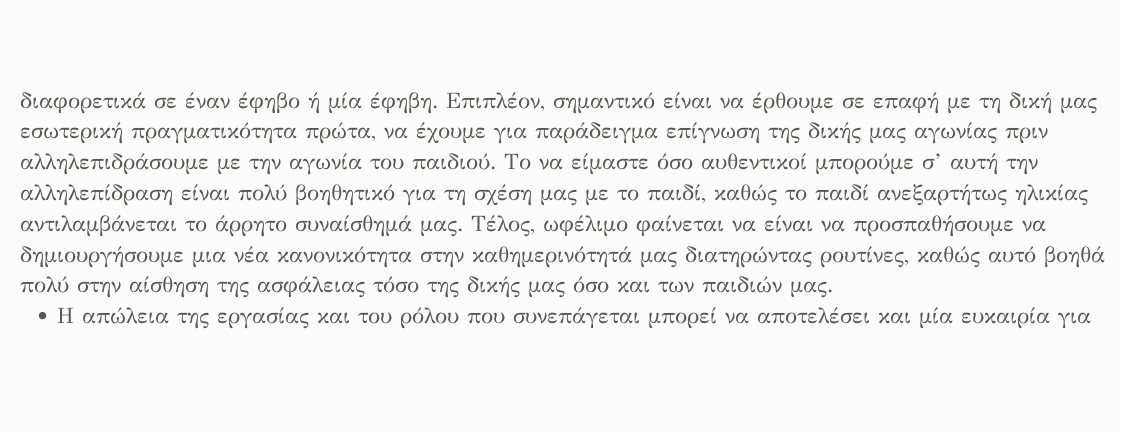διαφορετικά σε έναν έφηβο ή μία έφηβη. Επιπλέον, σημαντικό είναι να έρθουμε σε επαφή με τη δική μας εσωτερική πραγματικότητα πρώτα, να έχουμε για παράδειγμα επίγνωση της δικής μας αγωνίας πριν αλληλεπιδράσουμε με την αγωνία του παιδιού. Το να είμαστε όσο αυθεντικοί μπορούμε σ’ αυτή την αλληλεπίδραση είναι πολύ βοηθητικό για τη σχέση μας με το παιδί, καθώς το παιδί ανεξαρτήτως ηλικίας αντιλαμβάνεται το άρρητο συναίσθημά μας. Τέλος, ωφέλιμο φαίνεται να είναι να προσπαθήσουμε να δημιουργήσουμε μια νέα κανονικότητα στην καθημερινότητά μας διατηρώντας ρουτίνες, καθώς αυτό βοηθά πολύ στην αίσθηση της ασφάλειας τόσο της δικής μας όσο και των παιδιών μας.
  • Η απώλεια της εργασίας και του ρόλου που συνεπάγεται μπορεί να αποτελέσει και μία ευκαιρία για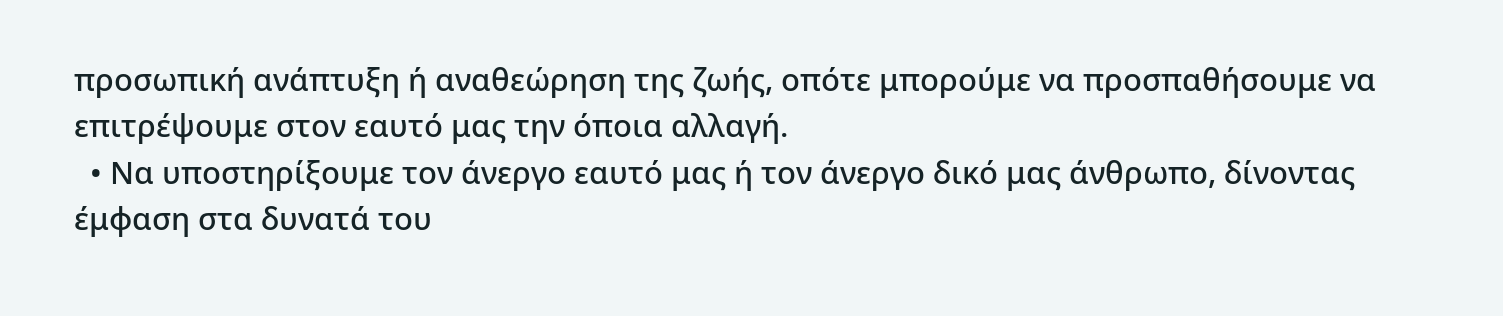προσωπική ανάπτυξη ή αναθεώρηση της ζωής, οπότε μπορούμε να προσπαθήσουμε να επιτρέψουμε στον εαυτό μας την όποια αλλαγή.
  • Να υποστηρίξουμε τον άνεργο εαυτό μας ή τον άνεργο δικό μας άνθρωπο, δίνοντας έμφαση στα δυνατά του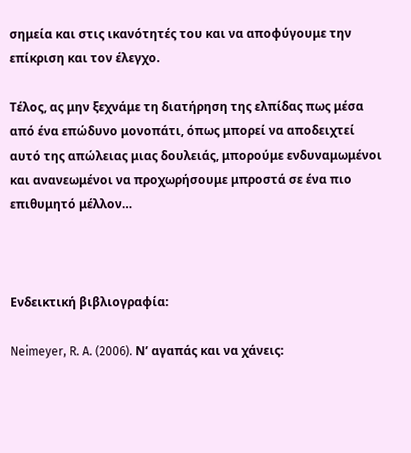σημεία και στις ικανότητές του και να αποφύγουμε την επίκριση και τον έλεγχο.

Τέλος, ας μην ξεχνάμε τη διατήρηση της ελπίδας πως μέσα από ένα επώδυνο μονοπάτι, όπως μπορεί να αποδειχτεί αυτό της απώλειας μιας δουλειάς, μπορούμε ενδυναμωμένοι και ανανεωμένοι να προχωρήσουμε μπροστά σε ένα πιο επιθυμητό μέλλον…



Ενδεικτική βιβλιογραφία:

Neimeyer, R. A. (2006). Ν’ αγαπάς και να χάνεις: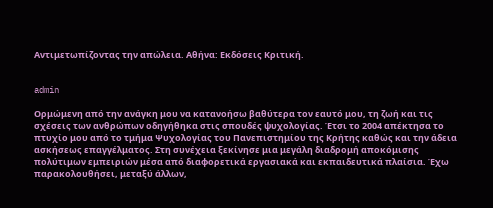Αντιμετωπίζοντας την απώλεια. Αθήνα: Eκδόσεις Κριτική.


admin

Ορμώμενη από την ανάγκη μου να κατανοήσω βαθύτερα τον εαυτό μου, τη ζωή και τις σχέσεις των ανθρώπων οδηγήθηκα στις σπουδές ψυχολογίας. Έτσι το 2004 απέκτησα το πτυχίο μου από το τμήμα Ψυχολογίας του Πανεπιστημίου της Κρήτης καθώς και την άδεια ασκήσεως επαγγέλματος. Στη συνέχεια ξεκίνησε μια μεγάλη διαδρομή αποκόμισης πολύτιμων εμπειριών μέσα από διαφορετικά εργασιακά και εκπαιδευτικά πλαίσια. Έχω παρακολουθήσει, μεταξύ άλλων,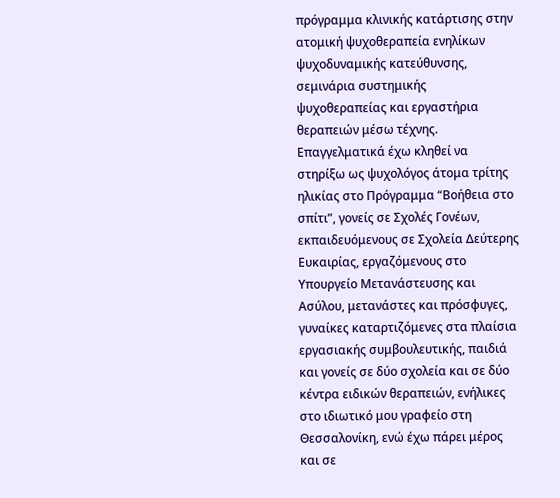πρόγραμμα κλινικής κατάρτισης στην ατομική ψυχοθεραπεία ενηλίκων ψυχοδυναμικής κατεύθυνσης, σεμινάρια συστημικής ψυχοθεραπείας και εργαστήρια θεραπειών μέσω τέχνης. Επαγγελματικά έχω κληθεί να στηρίξω ως ψυχολόγος άτομα τρίτης ηλικίας στο Πρόγραμμα “Βοήθεια στο σπίτι”, γονείς σε Σχολές Γονέων, εκπαιδευόμενους σε Σχολεία Δεύτερης Ευκαιρίας, εργαζόμενους στο Υπουργείο Μετανάστευσης και Ασύλου, μετανάστες και πρόσφυγες, γυναίκες καταρτιζόμενες στα πλαίσια εργασιακής συμβουλευτικής, παιδιά και γονείς σε δύο σχολεία και σε δύο κέντρα ειδικών θεραπειών, ενήλικες στο ιδιωτικό μου γραφείο στη Θεσσαλονίκη, ενώ έχω πάρει μέρος και σε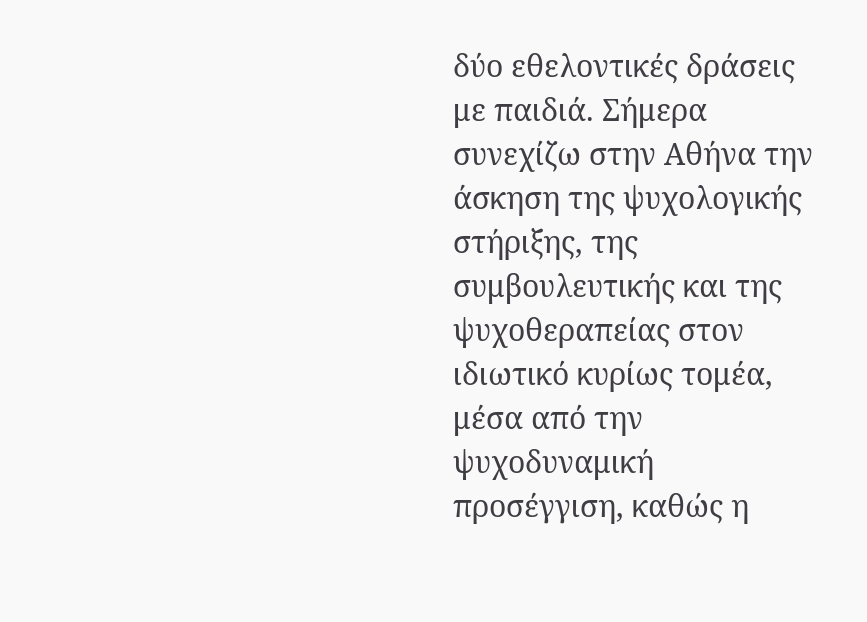δύο εθελοντικές δράσεις με παιδιά. Σήμερα συνεχίζω στην Αθήνα την άσκηση της ψυχολογικής στήριξης, της συμβουλευτικής και της ψυχοθεραπείας στον ιδιωτικό κυρίως τομέα, μέσα από την ψυχοδυναμική προσέγγιση, καθώς η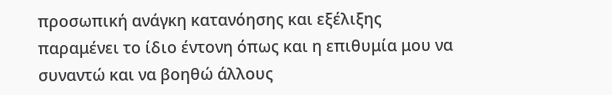προσωπική ανάγκη κατανόησης και εξέλιξης παραμένει το ίδιο έντονη όπως και η επιθυμία μου να συναντώ και να βοηθώ άλλους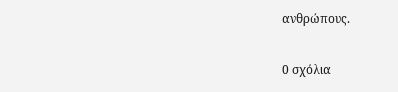ανθρώπους.

0 σχόλια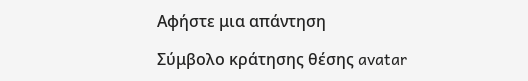Αφήστε μια απάντηση

Σύμβολο κράτησης θέσης avatar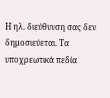Η ηλ. διεύθυνση σας δεν δημοσιεύεται. Τα υποχρεωτικά πεδία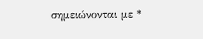σημειώνονται με *